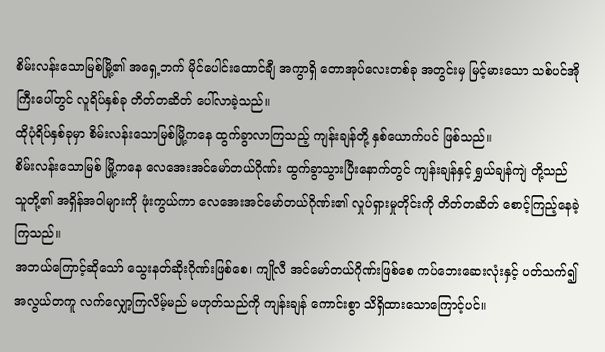စိမ်းလန်းသောမြစ်မြို့၏ အရှေ့ဘက် မိုင်ပေါင်းထောင်ချီ အကွာရှိ တောအုပ်လေးတစ်ခု အတွင်းမှ မြင့်မားသော သစ်ပင်အိုကြီးပေါ်တွင် လူရိပ်နှစ်ခု တိတ်တဆိတ် ပေါ်လာခဲ့သည်။
ထိုပုံရိပ်နှစ်ခုမှာ စိမ်းလန်းသောမြစ်မြို့ကနေ ထွက်ခွာလာကြသည့် ကျန်းချန်တို့ နှစ်ယောက်ပင် ဖြစ်သည်။
စိမ်းလန်းသောမြစ် မြို့ကနေ လေအေးအင်မော်တယ်ဂိုဏ်း ထွက်ခွာသွားပြီးနောက်တွင် ကျန်းချန်နှင့် ရွှယ်ချန်ကျဲ တို့သည် သူတို့၏ အရှိန်အဝါများကို ဖုံးကွယ်ကာ လေအေးအင်မော်တယ်ဂိုဏ်း၏ လှုပ်ရှားမှုတိုင်းကို တိတ်တဆိတ် စောင့်ကြည့်နေခဲ့ကြသည်။
အဘယ်ကြောင့်ဆိုသော် သွေးနတ်ဆိုးဂိုဏ်းဖြစ်စေ၊ ကျိုလီ အင်မော်တယ်ဂိုဏ်းဖြစ်စေ ကပ်ဘေးဆေးလုံးနှင့် ပတ်သက်၍ အလွယ်တကူ လက်လျှော့ကြလိမ့်မည် မဟုတ်သည်ကို ကျန်းချန် ကောင်းစွာ သိရှိထားသောကြောင့်ပင်။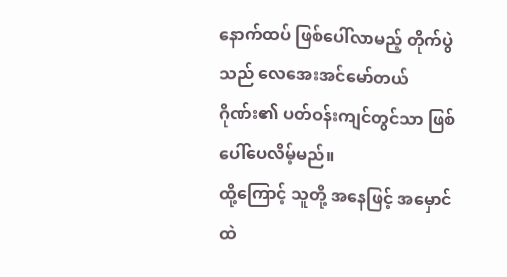နောက်ထပ် ဖြစ်ပေါ်လာမည့် တိုက်ပွဲသည် လေအေးအင်မော်တယ်ဂိုဏ်း၏ ပတ်ဝန်းကျင်တွင်သာ ဖြစ်ပေါ်ပေလိမ့်မည်။
ထို့ကြောင့် သူတို့ အနေဖြင့် အမှောင်ထဲ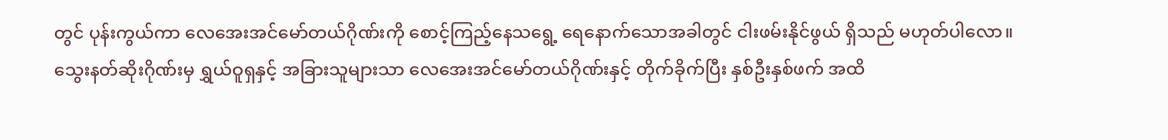တွင် ပုန်းကွယ်ကာ လေအေးအင်မော်တယ်ဂိုဏ်းကို စောင့်ကြည့်နေသရွေ့ ရေနောက်သောအခါတွင် ငါးဖမ်းနိုင်ဖွယ် ရှိသည် မဟုတ်ပါလော။
သွေးနတ်ဆိုးဂိုဏ်းမှ ရွှယ်ဝူရှနှင့် အခြားသူများသာ လေအေးအင်မော်တယ်ဂိုဏ်းနှင့် တိုက်ခိုက်ပြီး နှစ်ဦးနှစ်ဖက် အထိ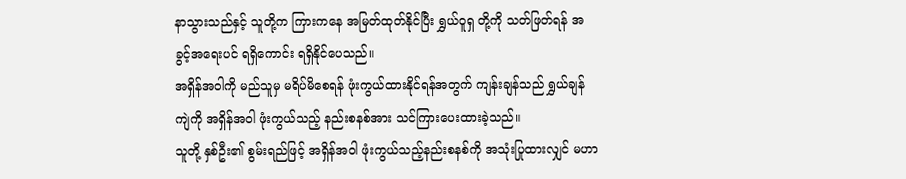နာသွားသည်နှင့် သူတို့က ကြားကနေ အမြတ်ထုတ်နိုင်ပြီး ရွှယ်ဝူရှ တို့ကို သတ်ဖြတ်ရန် အခွင့်အရေးပင် ရရှိကောင်း ရရှိနိုင်ပေသည်။
အရှိန်အဝါကို မည်သူမှ မရိပ်မိစေရန် ဖုံးကွယ်ထားနိုင်ရန်အတွက် ကျန်းချန်သည် ရွှယ်ချန်ကျဲကို အရှိန်အဝါ ဖုံးကွယ်သည့် နည်းစနစ်အား သင်ကြားပေးထားခဲ့သည်။
သူတို့ နှစ်ဦး၏ စွမ်းရည်ဖြင့် အရှိန်အဝါ ဖုံးကွယ်သည့်နည်းစနစ်ကို အသုံးပြုထားလျှင် မဟာ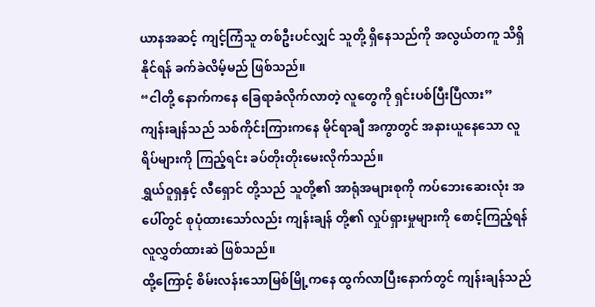ယာနအဆင့် ကျင့်ကြံသူ တစ်ဦးပင်လျှင် သူတို့ ရှိနေသည်ကို အလွယ်တကူ သိရှိနိုင်ရန် ခက်ခဲလိမ့်မည် ဖြစ်သည်။
“ငါတို့ နောက်ကနေ ခြေရာခံလိုက်လာတဲ့ လူတွေကို ရှင်းပစ်ပြီးပြီလား”
ကျန်းချန်သည် သစ်ကိုင်းကြားကနေ မိုင်ရာချီ အကွာတွင် အနားယူနေသော လူရိပ်များကို ကြည့်ရင်း ခပ်တိုးတိုးမေးလိုက်သည်။
ရွှယ်ဝူရှနှင့် လီရှောင် တို့သည် သူတို့၏ အာရုံအများစုကို ကပ်ဘေးဆေးလုံး အပေါ်တွင် စုပုံထားသော်လည်း ကျန်းချန် တို့၏ လှုပ်ရှားမှုများကို စောင့်ကြည့်ရန် လူလွှတ်ထားဆဲ ဖြစ်သည်။
ထို့ကြောင့် စိမ်းလန်းသောမြစ်မြို့ကနေ ထွက်လာပြီးနောက်တွင် ကျန်းချန်သည်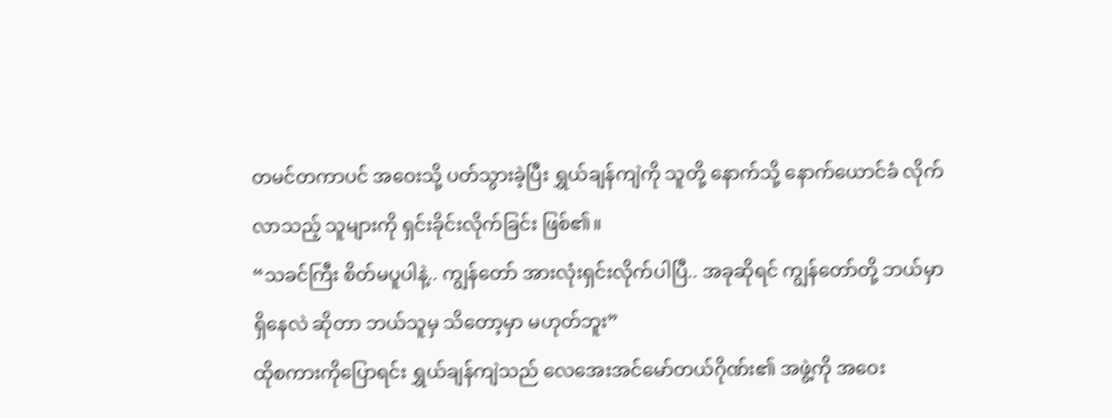တမင်တကာပင် အဝေးသို့ ပတ်သွားခဲ့ပြီး ရွှယ်ချန်ကျဲကို သူတို့ နောက်သို့ နောက်ယောင်ခံ လိုက်လာသည့် သူများကို ရှင်းခိုင်းလိုက်ခြင်း ဖြစ်၏။
“သခင်ကြီး စိတ်မပူပါနဲ့.. ကျွန်တော် အားလုံးရှင်းလိုက်ပါပြီ.. အခုဆိုရင် ကျွန်တော်တို့ ဘယ်မှာ ရှိနေလဲ ဆိုတာ ဘယ်သူမှ သိတော့မှာ မဟုတ်ဘူး”
ထိုစကားကိုပြောရင်း ရွှယ်ချန်ကျဲသည် လေအေးအင်မော်တယ်ဂိုဏ်း၏ အဖွဲ့ကို အဝေး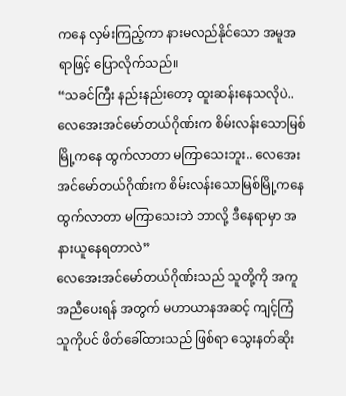ကနေ လှမ်းကြည့်ကာ နားမလည်နိုင်သော အမူအရာဖြင့် ပြောလိုက်သည်။
“သခင်ကြီး နည်းနည်းတော့ ထူးဆန်းနေသလိုပဲ.. လေအေးအင်မော်တယ်ဂိုဏ်းက စိမ်းလန်းသောမြစ်မြို့ကနေ ထွက်လာတာ မကြာသေးဘူး.. လေအေးအင်မော်တယ်ဂိုဏ်းက စိမ်းလန်းသောမြစ်မြို့ကနေ ထွက်လာတာ မကြာသေးဘဲ ဘာလို့ ဒီနေရာမှာ အနားယူနေရတာလဲ”
လေအေးအင်မော်တယ်ဂိုဏ်းသည် သူတို့ကို အကူအညီပေးရန် အတွက် မဟာယာနအဆင့် ကျင့်ကြံသူကိုပင် ဖိတ်ခေါ်ထားသည် ဖြစ်ရာ သွေးနတ်ဆိုး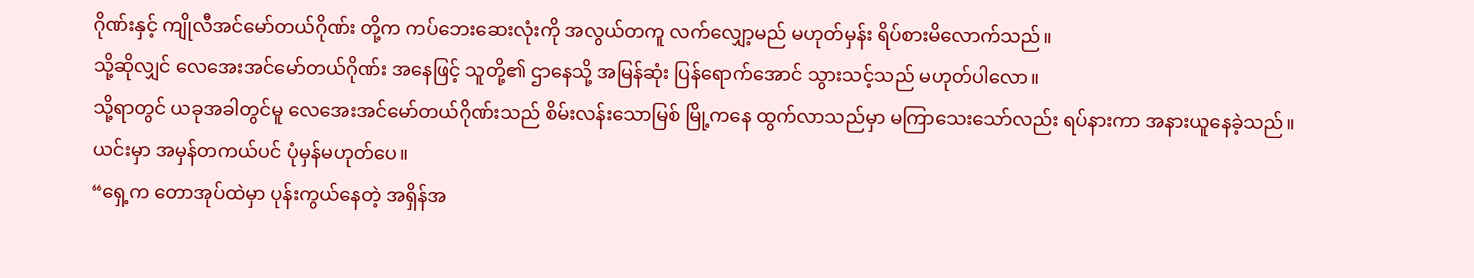ဂိုဏ်းနှင့် ကျိုလီအင်မော်တယ်ဂိုဏ်း တို့က ကပ်ဘေးဆေးလုံးကို အလွယ်တကူ လက်လျှော့မည် မဟုတ်မှန်း ရိပ်စားမိလောက်သည်။
သို့ဆိုလျှင် လေအေးအင်မော်တယ်ဂိုဏ်း အနေဖြင့် သူတို့၏ ဌာနေသို့ အမြန်ဆုံး ပြန်ရောက်အောင် သွားသင့်သည် မဟုတ်ပါလော။
သို့ရာတွင် ယခုအခါတွင်မူ လေအေးအင်မော်တယ်ဂိုဏ်းသည် စိမ်းလန်းသောမြစ် မြို့ကနေ ထွက်လာသည်မှာ မကြာသေးသော်လည်း ရပ်နားကာ အနားယူနေခဲ့သည်။
ယင်းမှာ အမှန်တကယ်ပင် ပုံမှန်မဟုတ်ပေ။
“ရှေ့က တောအုပ်ထဲမှာ ပုန်းကွယ်နေတဲ့ အရှိန်အ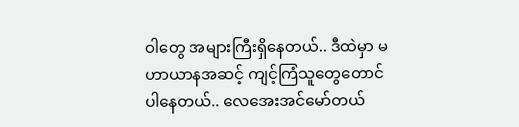ဝါတွေ အများကြီးရှိနေတယ်.. ဒီထဲမှာ မဟာယာနအဆင့် ကျင့်ကြံသူတွေတောင် ပါနေတယ်.. လေအေးအင်မော်တယ်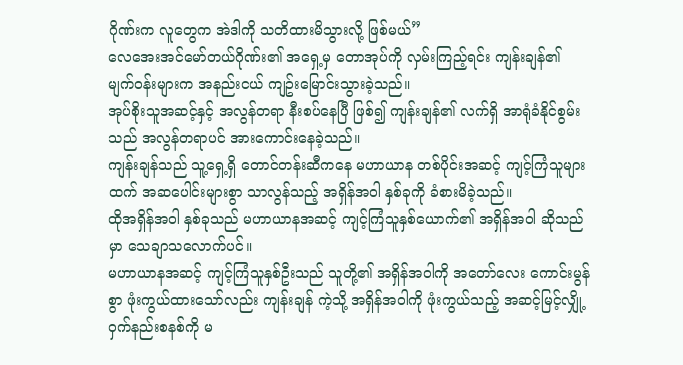ဂိုဏ်းက လူတွေက အဲဒါကို သတိထားမိသွားလို့ ဖြစ်မယ်”
လေအေးအင်မော်တယ်ဂိုဏ်း၏ အရှေ့မှ တောအုပ်ကို လှမ်းကြည့်ရင်း ကျန်းချန်၏ မျက်ဝန်းများက အနည်းငယ် ကျဥ်းမြောင်းသွားခဲ့သည်။
အုပ်စိုးသူအဆင့်နှင့် အလွန်တရာ နီးစပ်နေပြီ ဖြစ်၍ ကျန်းချန်၏ လက်ရှိ အာရုံခံနိုင်စွမ်းသည် အလွန်တရာပင် အားကောင်းနေခဲ့သည်။
ကျန်းချန်သည် သူ့ရှေ့ရှိ တောင်တန်းဆီကနေ မဟာယာန တစ်ပိုင်းအဆင့် ကျင့်ကြံသူများထက် အဆပေါင်းများစွာ သာလွန်သည့် အရှိန်အဝါ နှစ်ခုကို ခံစားမိခဲ့သည်။
ထိုအရှိန်အဝါ နှစ်ခုသည် မဟာယာနအဆင့် ကျင့်ကြံသူနှစ်ယောက်၏ အရှိန်အဝါ ဆိုသည်မှာ သေချာသလောက်ပင်။
မဟာယာနအဆင့် ကျင့်ကြံသူနှစ်ဦးသည် သူတို့၏ အရှိန်အဝါကို အတော်လေး ကောင်းမွန်စွာ ဖုံးကွယ်ထားသော်လည်း ကျန်းချန် ကဲ့သို့ အရှိန်အဝါကို ဖုံးကွယ်သည့် အဆင့်မြင့်လျှို့ဝှက်နည်းစနစ်ကို မ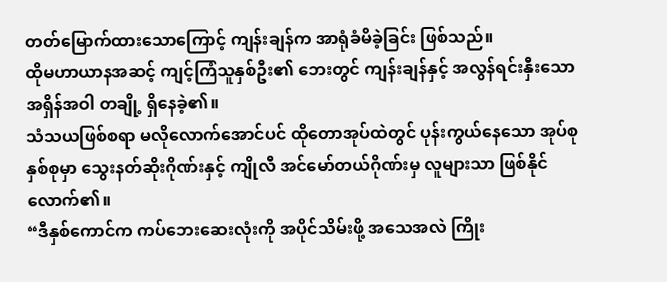တတ်မြောက်ထားသောကြောင့် ကျန်းချန်က အာရုံခံမိခဲ့ခြင်း ဖြစ်သည်။
ထိုမဟာယာနအဆင့် ကျင့်ကြံသူနှစ်ဦး၏ ဘေးတွင် ကျန်းချန်နှင့် အလွန်ရင်းနှီးသော အရှိန်အဝါ တချို့ ရှိနေခဲ့၏။
သံသယဖြစ်စရာ မလိုလောက်အောင်ပင် ထိုတောအုပ်ထဲတွင် ပုန်းကွယ်နေသော အုပ်စုနှစ်စုမှာ သွေးနတ်ဆိုးဂိုဏ်းနှင့် ကျိုလီ အင်မော်တယ်ဂိုဏ်းမှ လူများသာ ဖြစ်နိုင်လောက်၏။
“ဒီနှစ်ကောင်က ကပ်ဘေးဆေးလုံးကို အပိုင်သိမ်းဖို့ အသေအလဲ ကြိုး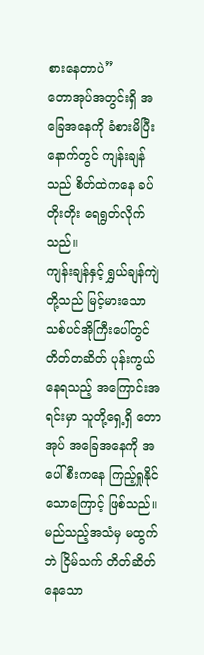စားနေတာပဲ”
တောအုပ်အတွင်းရှိ အခြေအနေကို ခံစားမိပြီးနောက်တွင် ကျန်းချန်သည် စိတ်ထဲကနေ ခပ်တိုးတိုး ရေရွတ်လိုက်သည်။
ကျန်းချန်နှင့် ရွှယ်ချန်ကျဲ တို့သည် မြင့်မားသော သစ်ပင်အိုကြီးပေါ်တွင် တိတ်တဆိတ် ပုန်းကွယ်နေရသည့် အကြောင်းအရင်းမှာ သူတို့ရှေ့ရှိ တောအုပ် အခြေအနေကို အပေါ်စီးကနေ ကြည့်ရှုနိုင်သောကြောင့် ဖြစ်သည်။
မည်သည့်အသံမှ မထွက်ဘဲ ငြိမ်သက် တိတ်ဆိတ်နေသော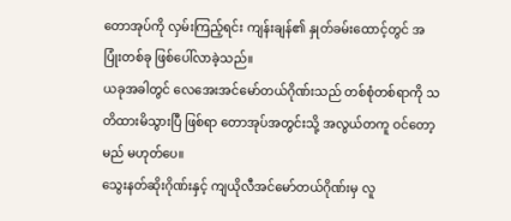တောအုပ်ကို လှမ်းကြည့်ရင်း ကျန်းချန်၏ နှုတ်ခမ်းထောင့်တွင် အပြုံးတစ်ခု ဖြစ်ပေါ်လာခဲ့သည်။
ယခုအခါတွင် လေအေးအင်မော်တယ်ဂိုဏ်းသည် တစ်စုံတစ်ရာကို သတိထားမိသွားပြီ ဖြစ်ရာ တောအုပ်အတွင်းသို့ အလွယ်တကူ ဝင်တော့မည် မဟုတ်ပေ။
သွေးနတ်ဆိုးဂိုဏ်းနှင့် ကျယိုလီအင်မော်တယ်ဂိုဏ်းမှ လူ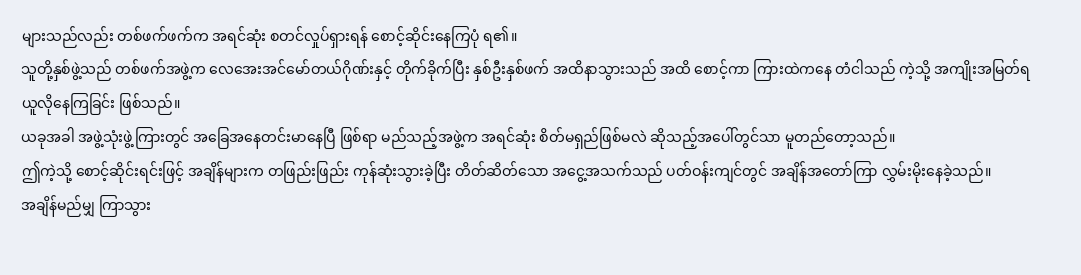များသည်လည်း တစ်ဖက်ဖက်က အရင်ဆုံး စတင်လှုပ်ရှားရန် စောင့်ဆိုင်းနေကြပုံ ရ၏။
သူတို့နှစ်ဖွဲ့သည် တစ်ဖက်အဖွဲ့က လေအေးအင်မော်တယ်ဂိုဏ်းနှင့် တိုက်ခိုက်ပြီး နှစ်ဦးနှစ်ဖက် အထိနာသွားသည် အထိ စောင့်ကာ ကြားထဲကနေ တံငါသည် ကဲ့သို့ အကျိုးအမြတ်ရယူလိုနေကြခြင်း ဖြစ်သည်။
ယခုအခါ အဖွဲ့သုံးဖွဲ့ကြားတွင် အခြေအနေတင်းမာနေပြီ ဖြစ်ရာ မည်သည့်အဖွဲ့က အရင်ဆုံး စိတ်မရှည်ဖြစ်မလဲ ဆိုသည့်အပေါ်တွင်သာ မူတည်တော့သည်။
ဤကဲ့သို့ စောင့်ဆိုင်းရင်းဖြင့် အချိန်များက တဖြည်းဖြည်း ကုန်ဆုံးသွားခဲ့ပြီး တိတ်ဆိတ်သော အငွေ့အသက်သည် ပတ်ဝန်းကျင်တွင် အချိန်အတော်ကြာ လွှမ်းမိုးနေခဲ့သည်။
အချိန်မည်မျှ ကြာသွား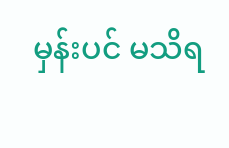မှန်းပင် မသိရ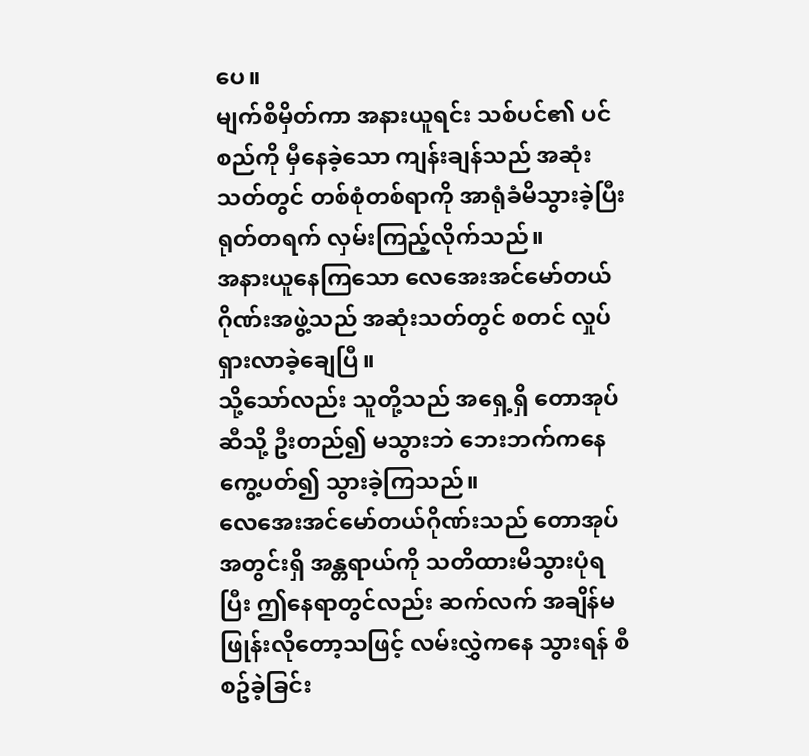ပေ။
မျက်စိမှိတ်ကာ အနားယူရင်း သစ်ပင်၏ ပင်စည်ကို မှီနေခဲ့သော ကျန်းချန်သည် အဆုံးသတ်တွင် တစ်စုံတစ်ရာကို အာရုံခံမိသွားခဲ့ပြီး ရုတ်တရက် လှမ်းကြည့်လိုက်သည်။
အနားယူနေကြသော လေအေးအင်မော်တယ်ဂိုဏ်းအဖွဲ့သည် အဆုံးသတ်တွင် စတင် လှုပ်ရှားလာခဲ့ချေပြီ။
သို့သော်လည်း သူတို့သည် အရှေ့ရှိ တောအုပ် ဆီသို့ ဦးတည်၍ မသွားဘဲ ဘေးဘက်ကနေ ကွေ့ပတ်၍ သွားခဲ့ကြသည်။
လေအေးအင်မော်တယ်ဂိုဏ်းသည် တောအုပ်အတွင်းရှိ အန္တရာယ်ကို သတိထားမိသွားပုံရပြီး ဤနေရာတွင်လည်း ဆက်လက် အချိန်မဖြုန်းလိုတော့သဖြင့် လမ်းလွှဲကနေ သွားရန် စီစဥ်ခဲ့ခြင်း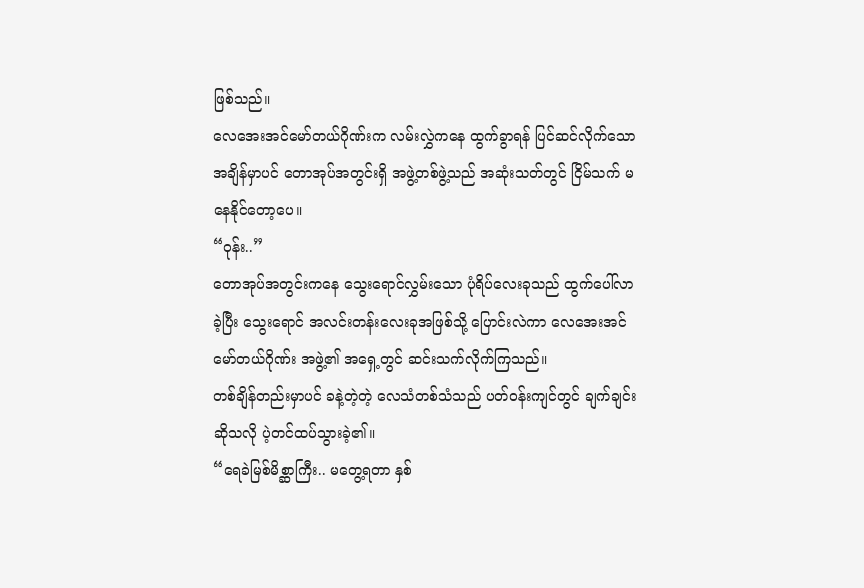ဖြစ်သည်။
လေအေးအင်မော်တယ်ဂိုဏ်းက လမ်းလွှဲကနေ ထွက်ခွာရန် ပြင်ဆင်လိုက်သောအချိန်မှာပင် တောအုပ်အတွင်းရှိ အဖွဲ့တစ်ဖွဲ့သည် အဆုံးသတ်တွင် ငြိမ်သက် မနေနိုင်တော့ပေ။
“ဝုန်း..”
တောအုပ်အတွင်းကနေ သွေးရောင်လွှမ်းသော ပုံရိပ်လေးခုသည် ထွက်ပေါ်လာခဲ့ပြီး သွေးရောင် အလင်းတန်းလေးခုအဖြစ်သို့ ပြောင်းလဲကာ လေအေးအင်မော်တယ်ဂိုဏ်း အဖွဲ့၏ အရှေ့တွင် ဆင်းသက်လိုက်ကြသည်။
တစ်ချိန်တည်းမှာပင် ခနဲ့တဲ့တဲ့ လေသံတစ်သံသည် ပတ်ဝန်းကျင်တွင် ချက်ချင်းဆိုသလို ပဲ့တင်ထပ်သွားခဲ့၏။
“ရေခဲမြစ်မိစ္ဆာကြီး.. မတွေ့ရတာ နှစ်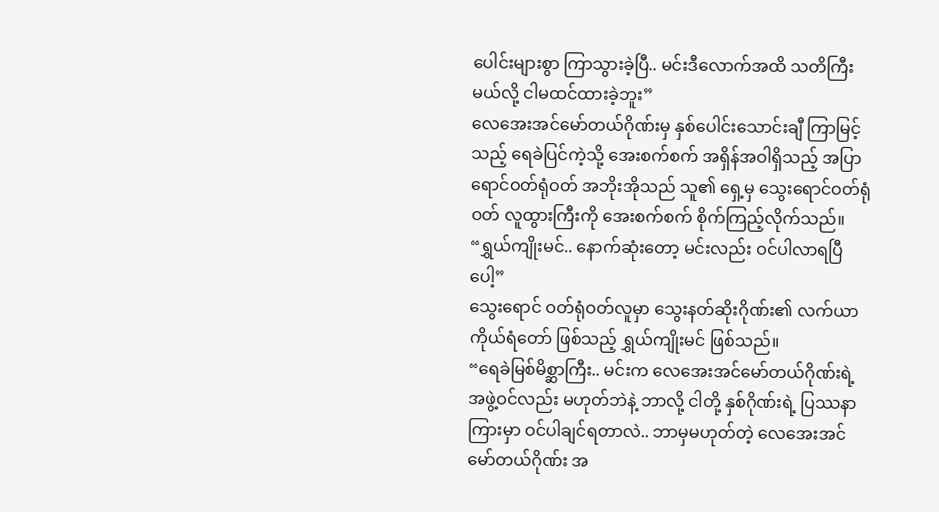ပေါင်းများစွာ ကြာသွားခဲ့ပြီ.. မင်းဒီလောက်အထိ သတိကြီးမယ်လို့ ငါမထင်ထားခဲ့ဘူး”
လေအေးအင်မော်တယ်ဂိုဏ်းမှ နှစ်ပေါင်းသောင်းချီ ကြာမြင့်သည့် ရေခဲပြင်ကဲ့သို့ အေးစက်စက် အရှိန်အဝါရှိသည့် အပြာရောင်ဝတ်ရုံဝတ် အဘိုးအိုသည် သူ၏ ရှေ့မှ သွေးရောင်ဝတ်ရုံဝတ် လူထွားကြီးကို အေးစက်စက် စိုက်ကြည့်လိုက်သည်။
“ရွှယ်ကျိုးမင်.. နောက်ဆုံးတော့ မင်းလည်း ဝင်ပါလာရပြီပေါ့”
သွေးရောင် ဝတ်ရုံဝတ်လူမှာ သွေးနတ်ဆိုးဂိုဏ်း၏ လက်ယာကိုယ်ရံတော် ဖြစ်သည့် ရွှယ်ကျိုးမင် ဖြစ်သည်။
“ရေခဲမြစ်မိစ္ဆာကြီး.. မင်းက လေအေးအင်မော်တယ်ဂိုဏ်းရဲ့ အဖွဲ့ဝင်လည်း မဟုတ်ဘဲနဲ့ ဘာလို့ ငါတို့ နှစ်ဂိုဏ်းရဲ့ ပြဿနာကြားမှာ ဝင်ပါချင်ရတာလဲ.. ဘာမှမဟုတ်တဲ့ လေအေးအင်မော်တယ်ဂိုဏ်း အ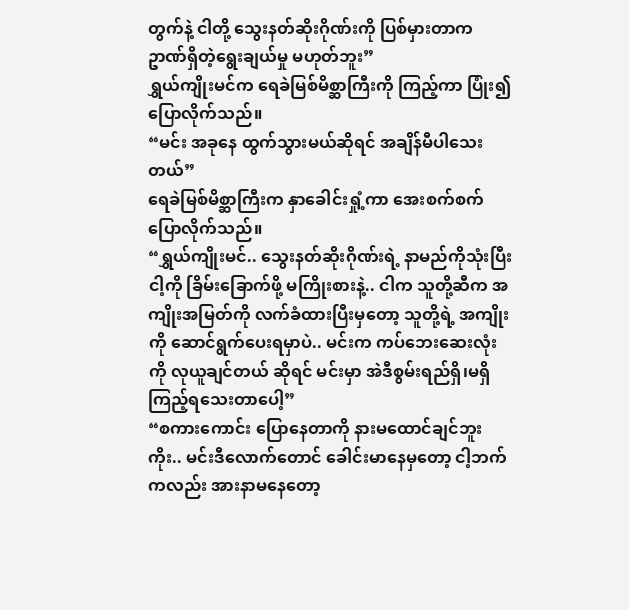တွက်နဲ့ ငါတို့ သွေးနတ်ဆိုးဂိုဏ်းကို ပြစ်မှားတာက ဥာဏ်ရှိတဲ့ရွေးချယ်မှု မဟုတ်ဘူး”
ရွှယ်ကျိုးမင်က ရေခဲမြစ်မိစ္ဆာကြီးကို ကြည့်ကာ ပြုံး၍ ပြောလိုက်သည်။
“မင်း အခုနေ ထွက်သွားမယ်ဆိုရင် အချိန်မီပါသေးတယ်”
ရေခဲမြစ်မိစ္ဆာကြီးက နှာခေါင်းရှုံ့ကာ အေးစက်စက် ပြောလိုက်သည်။
“ရွှယ်ကျိုးမင်.. သွေးနတ်ဆိုးဂိုဏ်းရဲ့ နာမည်ကိုသုံးပြီး ငါ့ကို ခြိမ်းခြောက်ဖို့ မကြိုးစားနဲ့.. ငါက သူတို့ဆီက အကျိုးအမြတ်ကို လက်ခံထားပြီးမှတော့ သူတို့ရဲ့ အကျိုးကို ဆောင်ရွက်ပေးရမှာပဲ.. မင်းက ကပ်ဘေးဆေးလုံးကို လုယူချင်တယ် ဆိုရင် မင်းမှာ အဲဒီစွမ်းရည်ရှိ၊မရှိ ကြည့်ရသေးတာပေါ့”
“စကားကောင်း ပြောနေတာကို နားမထောင်ချင်ဘူးကိုး.. မင်းဒီလောက်တောင် ခေါင်းမာနေမှတော့ ငါ့ဘက်ကလည်း အားနာမနေတော့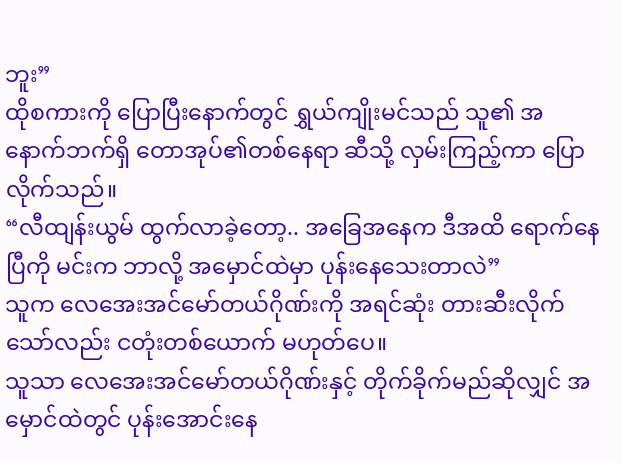ဘူး”
ထိုစကားကို ပြောပြီးနောက်တွင် ရွှယ်ကျိုးမင်သည် သူ၏ အနောက်ဘက်ရှိ တောအုပ်၏တစ်နေရာ ဆီသို့ လှမ်းကြည့်ကာ ပြောလိုက်သည်။
“လီထျန်းယွမ် ထွက်လာခဲ့တော့.. အခြေအနေက ဒီအထိ ရောက်နေပြီကို မင်းက ဘာလို့ အမှောင်ထဲမှာ ပုန်းနေသေးတာလဲ”
သူက လေအေးအင်မော်တယ်ဂိုဏ်းကို အရင်ဆုံး တားဆီးလိုက်သော်လည်း ငတုံးတစ်ယောက် မဟုတ်ပေ။
သူသာ လေအေးအင်မော်တယ်ဂိုဏ်းနှင့် တိုက်ခိုက်မည်ဆိုလျှင် အမှောင်ထဲတွင် ပုန်းအောင်းနေ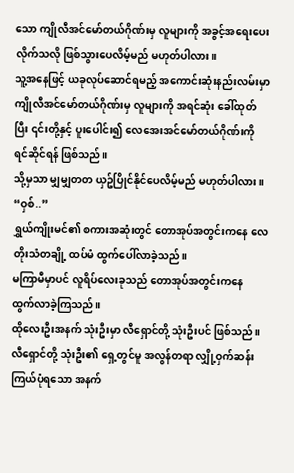သော ကျိုလီအင်မော်တယ်ဂိုဏ်းမှ လူများကို အခွင့်အရေးပေးလိုက်သလို ဖြစ်သွားပေလိမ့်မည် မဟုတ်ပါလား။
သူ့အနေဖြင့် ယခုလုပ်ဆောင်ရမည့် အကောင်းဆုံးနည်းလမ်းမှာ ကျိုလီအင်မော်တယ်ဂိုဏ်းမှ လူများကို အရင်ဆုံး ခေါ်ထုတ်ပြီး ၎င်းတို့နှင့် ပူးပေါင်း၍ လေအေးအင်မော်တယ်ဂိုဏ်းကို ရင်ဆိုင်ရန် ဖြစ်သည်။
သို့မှသာ မျှမျှတတ ယှဥ်ပြိုင်နိုင်ပေလိမ့်မည် မဟုတ်ပါလား။
“ဝှစ်..”
ရွှယ်ကျိုးမင်၏ စကားအဆုံးတွင် တောအုပ်အတွင်းကနေ လေတိုးသံတချို့ ထပ်မံ ထွက်ပေါ်လာခဲ့သည်။
မကြာမီမှာပင် လူရိပ်လေးခုသည် တောအုပ်အတွင်းကနေ ထွက်လာခဲ့ကြသည်။
ထိုလေးဦးအနက် သုံးဦးမှာ လီရှောင်တို့ သုံးဦးပင် ဖြစ်သည်။
လီရှောင်တို့ သုံးဦး၏ ရှေ့တွင်မူ အလွန်တရာ လျှို့ဝှက်ဆန်းကြယ်ပုံရသော အနက်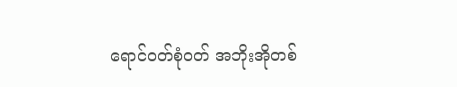ရောင်ဝတ်စုံဝတ် အဘိုးအိုတစ်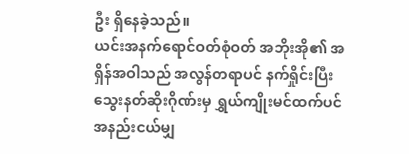ဦး ရှိနေခဲ့သည်။
ယင်းအနက်ရောင်ဝတ်စုံဝတ် အဘိုးအို၏ အရှိန်အဝါသည် အလွန်တရာပင် နက်ရှိုင်းပြီး သွေးနတ်ဆိုးဂိုဏ်းမှ ရွှယ်ကျိုးမင်ထက်ပင် အနည်းငယ်မျှ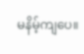မနိမ့်ကျပေ။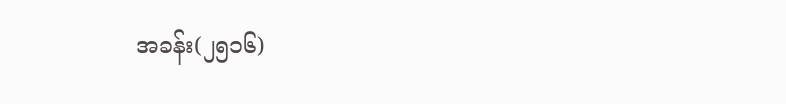အခန်း(၂၅၁၆)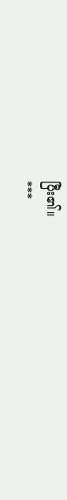ပြီး၏။
***